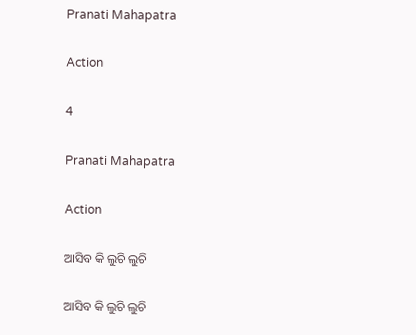Pranati Mahapatra

Action

4

Pranati Mahapatra

Action

ଆସିବ କି ଲୁଚି ଲୁଚି

ଆସିବ କି ଲୁଚି ଲୁଚି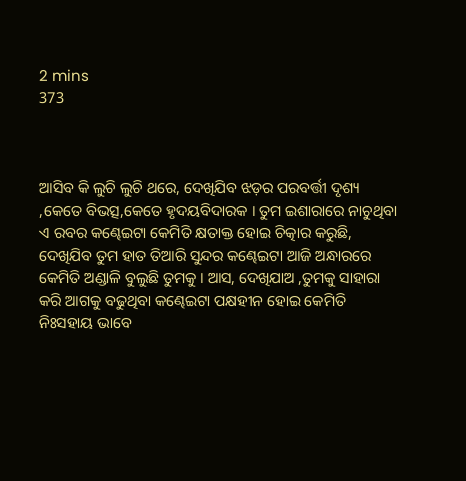2 mins
373



ଆସିବ କି ଲୁଚି ଲୁଚି ଥରେ, ଦେଖିଯିବ ଝଡ଼ର ପରବର୍ତ୍ତୀ ଦୃଶ୍ୟ ,କେତେ ବିଭତ୍ସ,କେତେ ହୃଦୟବିଦାରକ । ତୁମ ଇଶାରାରେ ନାଚୁଥିବା ଏ ରବର କଣ୍ଢେଇଟା କେମିତି କ୍ଷତାକ୍ତ ହୋଇ ଚିତ୍କାର କରୁଛି, ଦେଖିଯିବ ତୁମ ହାତ ତିଆରି ସୁନ୍ଦର କଣ୍ଢେଇଟା ଆଜି ଅନ୍ଧାରରେ କେମିତି ଅଣ୍ଡାଳି ବୁଲୁଛି ତୁମକୁ । ଆସ, ଦେଖିଯାଅ ,ତୁମକୁ ସାହାରା କରି ଆଗକୁ ବଢୁଥିବା କଣ୍ଢେଇଟା ପକ୍ଷହୀନ ହୋଇ କେମିତି ନିଃସହାୟ ଭାବେ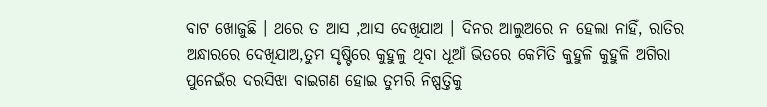ବାଟ ଖୋଜୁଛି । ଥରେ ତ ଆସ ,ଆସ ଦେଖିଯାଅ । ଦିନର ଆଲୁଅରେ ନ ହେଲା ନାହିଁ, ରାତିର ଅନ୍ଧାରରେ ଦେଖିଯାଅ,ତୁମ ସୃଷ୍ଟିରେ କୁହୁଳୁ ଥିବା ଧୂଆଁ ଭିତରେ କେମିତି କୁହୁଳି କୁହୁଳି ଅଗିରା ପୁନେଇଁର ଦରସିଝା ବାଇଗଣ ହୋଇ ତୁମରି ନିଷ୍ପତ୍ତିକୁ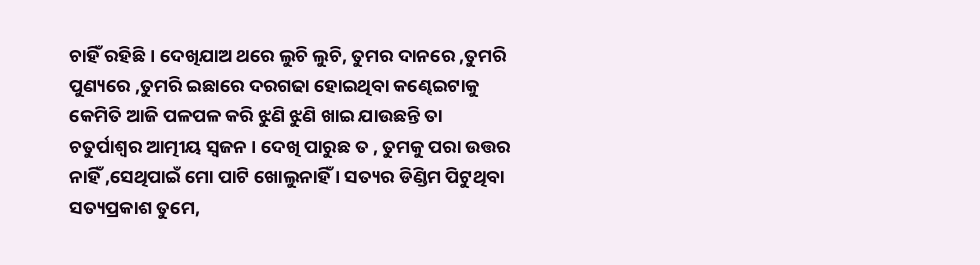ଚାହିଁ ରହିଛି । ଦେଖିଯାଅ ଥରେ ଲୁଚି ଲୁଚି, ତୁମର ଦାନରେ ,ତୁମରି ପୁଣ୍ୟରେ ,ତୁମରି ଇଛାରେ ଦରଗଢା ହୋଇଥିବା କଣ୍ଢେଇଟାକୁ କେମିତି ଆଜି ପଳପଳ କରି ଝୁଣି ଝୁଣି ଖାଇ ଯାଉଛନ୍ତି ତା ଚତୁର୍ପାଶ୍ବର ଆତ୍ମୀୟ ସ୍ବଜନ । ଦେଖି ପାରୁଛ ତ , ତୁମକୁ ପରା ଉତ୍ତର ନାହିଁ ,ସେଥିପାଇଁ ମୋ ପାଟି ଖୋଲୁନାହିଁ । ସତ୍ୟର ଡିଣ୍ଡିମ ପିଟୁଥିବା ସତ୍ୟପ୍ରକାଶ ତୁମେ,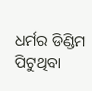ଧର୍ମର ଡିଣ୍ଡିମ ପିଟୁଥିବା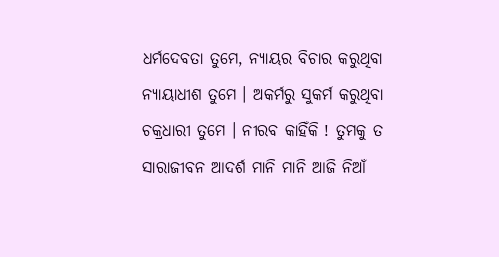ଧର୍ମଦେବତା ତୁମେ, ନ୍ୟାୟର ବିଚାର କରୁଥିବା ନ୍ୟାୟାଧୀଶ ତୁମେ । ଅକର୍ମରୁ ସୁକର୍ମ କରୁଥିବା ଚକ୍ରଧାରୀ ତୁମେ । ନୀରବ କାହିଁକି ! ତୁମକୁ ତ ସାରାଜୀବନ ଆଦର୍ଶ ମାନି ମାନି ଆଜି ନିଆଁ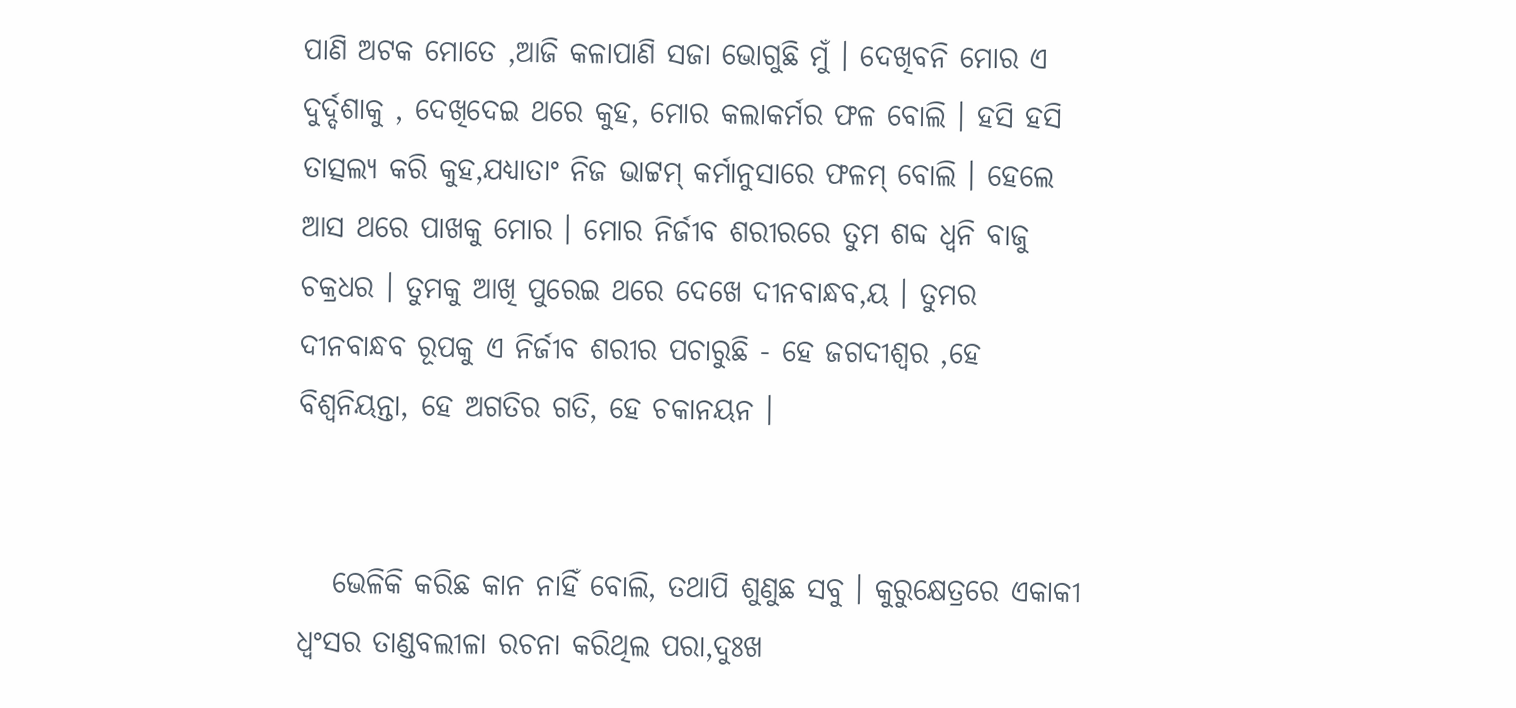ପାଣି ଅଟକ ମୋତେ ,ଆଜି କଳାପାଣି ସଜା ଭୋଗୁଛି ମୁଁ । ଦେଖିବନି ମୋର ଏ ଦୁର୍ଦ୍ଦଶାକୁ , ଦେଖିଦେଇ ଥରେ କୁହ, ମୋର କଲାକର୍ମର ଫଳ ବୋଲି । ହସି ହସି ତାତ୍ସଲ୍ୟ କରି କୁହ,ଯଧ୍ୟାତାଂ ନିଜ ଭାଟ୍ଟମ୍ କର୍ମାନୁସାରେ ଫଳମ୍ ବୋଲି । ହେଲେ ଆସ ଥରେ ପାଖକୁ ମୋର । ମୋର ନିର୍ଜୀବ ଶରୀରରେ ତୁମ ଶବ୍ଦ ଧ୍ବନି ବାଜୁ ଚକ୍ରଧର । ତୁମକୁ ଆଖି ପୁରେଇ ଥରେ ଦେଖେ ଦୀନବାନ୍ଧବ,ୟ । ତୁମର ଦୀନବାନ୍ଧବ ରୂପକୁ ଏ ନିର୍ଜୀବ ଶରୀର ପଚାରୁଛି - ହେ ଜଗଦୀଶ୍ବର ,ହେ ବିଶ୍ବନିୟନ୍ତା, ହେ ଅଗତିର ଗତି, ହେ ଚକାନୟନ ।


   ଭେଳିକି କରିଛ କାନ ନାହିଁ ବୋଲି, ତଥାପି ଶୁଣୁଛ ସବୁ । କୁରୁକ୍ଷେତ୍ରରେ ଏକାକୀ ଧ୍ବଂସର ତାଣ୍ଡବଲୀଳା ରଚନା କରିଥିଲ ପରା,ଦୁଃଖ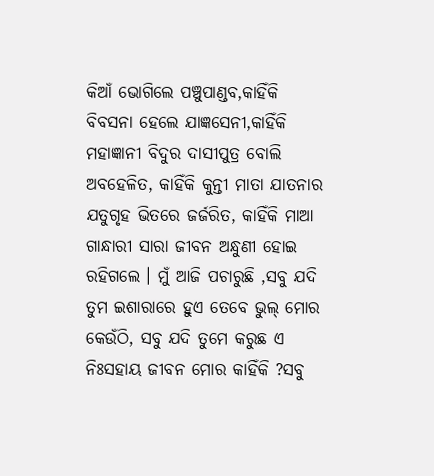କିଆଁ ଭୋଗିଲେ ପଞ୍ଚୁପାଣ୍ଡବ,କାହିଁକି ବିବସନା ହେଲେ ଯାଜ୍ଞସେନୀ,କାହିଁକି ମହାଜ୍ଞାନୀ ବିଦୁର ଦାସୀପୁତ୍ର ବୋଲି ଅବହେଳିତ, କାହିଁକି କୁନ୍ତୀ ମାତା ଯାତନାର ଯତୁଗୃହ ଭିତରେ ଜର୍ଜରିତ, କାହିଁକି ମାଆ ଗାନ୍ଧାରୀ ସାରା ଜୀବନ ଅନ୍ଧୁଣୀ ହୋଇ ରହିଗଲେ । ମୁଁ ଆଜି ପଚାରୁଛି ,ସବୁ ଯଦି ତୁମ ଇଶାରାରେ ହୁଏ ତେବେ ଭୁଲ୍ ମୋର କେଉଁଠି, ସବୁ ଯଦି ତୁମେ କରୁଛ ଏ ନିଃସହାୟ ଜୀବନ ମୋର କାହିଁକି ?ସବୁ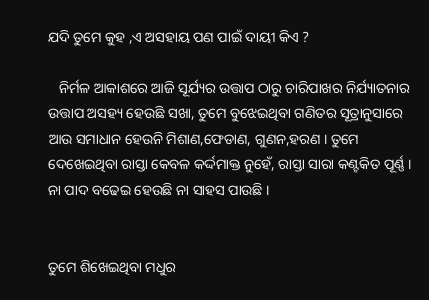ଯଦି ତୁମେ କୁହ ,ଏ ଅସହାୟ ପଣ ପାଇଁ ଦାୟୀ କିଏ ?

   ନିର୍ମଳ ଆକାଶରେ ଆଜି ସୂର୍ଯ୍ୟର ଉତ୍ତାପ ଠାରୁ ଚାରିପାଖର ନିର୍ଯ୍ୟାତନାର ଉତ୍ତାପ ଅସହ୍ୟ ହେଉଛି ସଖା, ତୁମେ ବୁଝେଇଥିବା ଗଣିତର ସୂତ୍ରାନୁସାରେ ଆଉ ସମାଧାନ ହେଉନି ମିଶାଣ,ଫେଡାଣ, ଗୁଣନ,ହରଣ । ତୁମେ ଦେଖେଇଥିବା ରାସ୍ତା କେବଳ କର୍ଦ୍ଦମାକ୍ତ ନୁହେଁ, ରାସ୍ତା ସାରା କଣ୍ଟକିତ ପୂର୍ଣ୍ଣ । ନା ପାଦ ବଢେଇ ହେଉଛି ନା ସାହସ ପାଉଛି ।


ତୁମେ ଶିଖେଇଥିବା ମଧୁର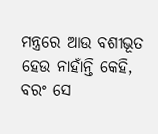ମନ୍ତ୍ରରେ ଆଉ ବଶୀଭୂତ ହେଉ ନାହାଁନ୍ତି କେହି, ବରଂ ସେ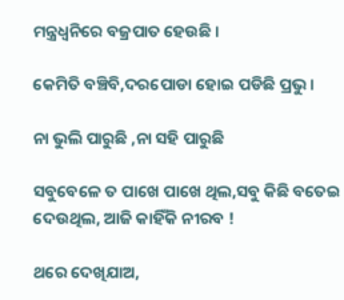ମନ୍ତ୍ରଧ୍ବନିରେ ବଜ୍ରପାତ ହେଉଛି ।

କେମିତି ବଞ୍ଚିବି,ଦରପୋଡା ହୋଇ ପଡିଛି ପ୍ରଭୁ ।

ନା ଭୁଲି ପାରୁଛି ,ନା ସହି ପାରୁଛି

ସବୁବେଳେ ତ ପାଖେ ପାଖେ ଥିଲ,ସବୁ କିଛି ବତେଇ ଦେଉଥିଲ, ଆଜି କାହିଁକି ନୀରବ !

ଥରେ ଦେଖିଯାଅ,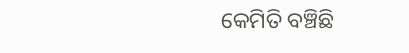କେମିତି ବଞ୍ଚିଛି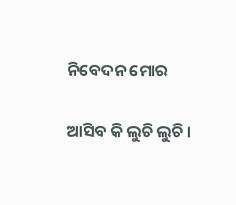ନିବେଦନ ମୋର

ଆସିବ କି ଲୁଚି ଲୁଚି ।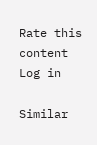Rate this content
Log in

Similar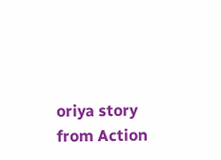oriya story from Action